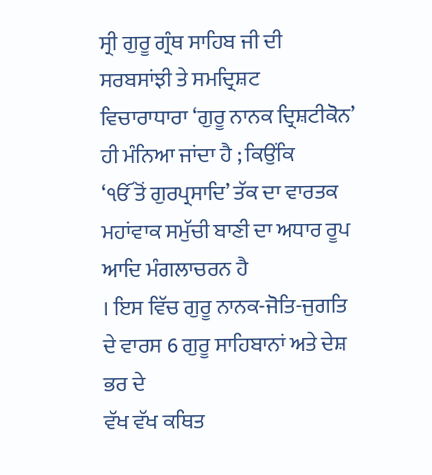ਸ੍ਰੀ ਗੁਰੂ ਗ੍ਰੰਥ ਸਾਹਿਬ ਜੀ ਦੀ ਸਰਬਸਾਂਝੀ ਤੇ ਸਮਦ੍ਰਿਸ਼ਟ
ਵਿਚਾਰਾਧਾਰਾ ‘ਗੁਰੂ ਨਾਨਕ ਦ੍ਰਿਸ਼ਟੀਕੋਨ’ ਹੀ ਮੰਨਿਆ ਜਾਂਦਾ ਹੈ ; ਕਿਉਂਕਿ
‘ੴ ਤੋਂ ਗੁਰਪ੍ਰਸਾਦਿ’ ਤੱਕ ਦਾ ਵਾਰਤਕ ਮਹਾਂਵਾਕ ਸਮੁੱਚੀ ਬਾਣੀ ਦਾ ਅਧਾਰ ਰੂਪ ਆਦਿ ਮੰਗਲਾਚਰਨ ਹੈ
। ਇਸ ਵਿੱਚ ਗੁਰੂ ਨਾਨਕ-ਜੋਤਿ-ਜੁਗਤਿ ਦੇ ਵਾਰਸ 6 ਗੁਰੂ ਸਾਹਿਬਾਨਾਂ ਅਤੇ ਦੇਸ਼ ਭਰ ਦੇ
ਵੱਖ ਵੱਖ ਕਥਿਤ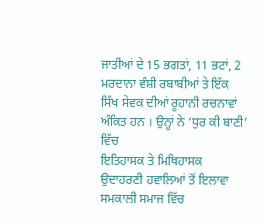ਜਾਤੀਆਂ ਦੇ 15 ਭਗਤਾਂ, 11 ਭਟਾਂ, 2 ਮਰਦਾਨਾ ਵੰਸ਼ੀ ਰਬਾਬੀਆਂ ਤੇ ਇੱਕ
ਸਿੱਖ ਸੇਵਕ ਦੀਆਂ ਰੂਹਾਨੀ ਰਚਨਾਵਾਂ ਅੰਕਿਤ ਹਨ । ਉਨ੍ਹਾਂ ਨੇ ‘ਧੁਰ ਕੀ ਬਾਣੀ’ ਵਿੱਚ
ਇਤਿਹਾਸਕ ਤੇ ਮਿਥਿਹਾਸਕ ਉਦਾਹਰਣੀ ਹਵਾਲਿਆਂ ਤੋਂ ਇਲਾਵਾ ਸਮਕਾਲੀ ਸਮਾਜ ਵਿੱਚ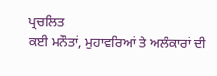ਪ੍ਰਚਲਿਤ
ਕਈ ਮਨੌਤਾਂ, ਮੁਹਾਵਰਿਆਂ ਤੇ ਅਲੰਕਾਰਾਂ ਦੀ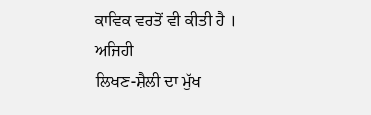ਕਾਵਿਕ ਵਰਤੋਂ ਵੀ ਕੀਤੀ ਹੈ ।
ਅਜਿਹੀ
ਲਿਖਣ-ਸ਼ੈਲੀ ਦਾ ਮੁੱਖ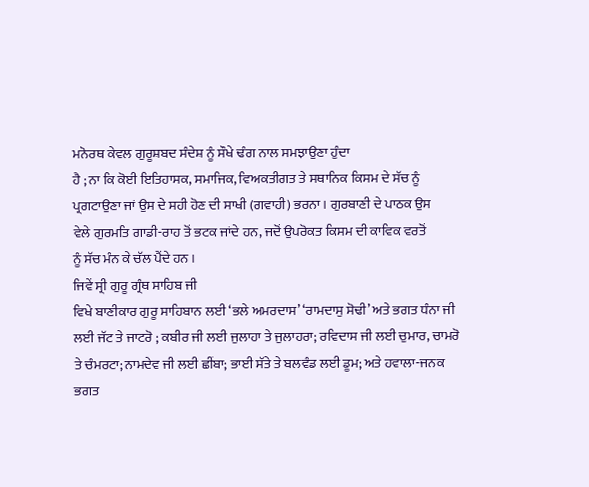ਮਨੋਰਥ ਕੇਵਲ ਗੁਰੂਸ਼ਬਦ ਸੰਦੇਸ਼ ਨੂੰ ਸੌਖੇ ਢੰਗ ਨਾਲ ਸਮਝਾਉਣਾ ਹੁੰਦਾ
ਹੈ ; ਨਾ ਕਿ ਕੋਈ ਇਤਿਹਾਸਕ, ਸਮਾਜਿਕ, ਵਿਅਕਤੀਗਤ ਤੇ ਸਥਾਨਿਕ ਕਿਸਮ ਦੇ ਸੱਚ ਨੂੰ
ਪ੍ਰਗਟਾਉਣਾ ਜਾਂ ਉਸ ਦੇ ਸਹੀ ਹੋਣ ਦੀ ਸਾਖੀ (ਗਵਾਹੀ) ਭਰਨਾ । ਗੁਰਬਾਣੀ ਦੇ ਪਾਠਕ ਉਸ
ਵੇਲੇ ਗੁਰਮਤਿ ਗਾਡੀ-ਰਾਹ ਤੋਂ ਭਟਕ ਜਾਂਦੇ ਹਨ, ਜਦੋਂ ਉਪਰੋਕਤ ਕਿਸਮ ਦੀ ਕਾਵਿਕ ਵਰਤੋਂ
ਨੂੰ ਸੱਚ ਮੰਨ ਕੇ ਚੱਲ ਪੈਂਦੇ ਹਨ ।
ਜਿਵੇਂ ਸ੍ਰੀ ਗੁਰੂ ਗ੍ਰੰਥ ਸਾਹਿਬ ਜੀ
ਵਿਖੇ ਬਾਣੀਕਾਰ ਗੁਰੂ ਸਾਹਿਬਾਨ ਲਈ ‘ਭਲੇ ਅਮਰਦਾਸ’ ‘ਰਾਮਦਾਸੁ ਸੋਢੀ’ ਅਤੇ ਭਗਤ ਧੰਨਾ ਜੀ
ਲਈ ਜੱਟ ਤੇ ਜਾਟਰੋ ; ਕਬੀਰ ਜੀ ਲਈ ਜੁਲਾਹਾ ਤੇ ਜੁਲਾਹਰਾ; ਰਵਿਦਾਸ ਜੀ ਲਈ ਚੁਮਾਰ, ਚਾਮਰੋ
ਤੇ ਚੰਮਰਟਾ; ਨਾਮਦੇਵ ਜੀ ਲਈ ਛੀਂਬਾ; ਭਾਈ ਸੱਤੇ ਤੇ ਬਲਵੰਡ ਲਈ ਡੂਮ; ਅਤੇ ਹਵਾਲਾ-ਜਨਕ
ਭਗਤ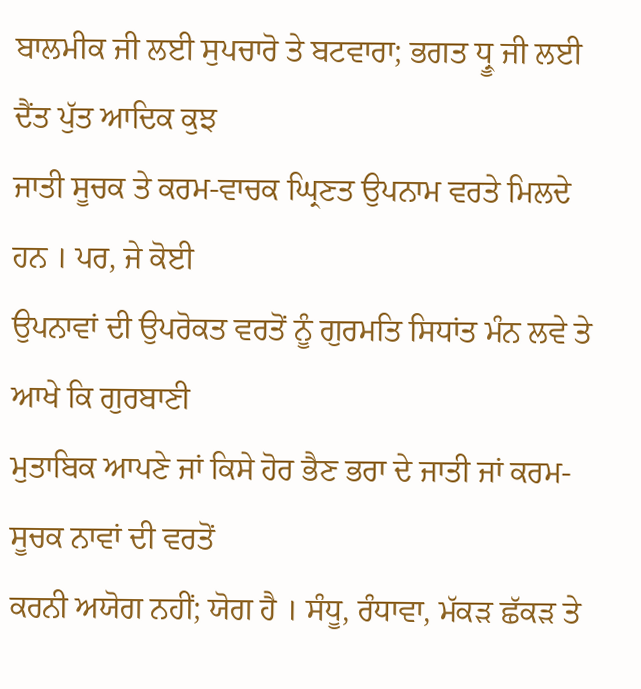ਬਾਲਮੀਕ ਜੀ ਲਈ ਸੁਪਚਾਰੋ ਤੇ ਬਟਵਾਰਾ; ਭਗਤ ਧ੍ਰੂ ਜੀ ਲਈ ਦੈਂਤ ਪੁੱਤ ਆਦਿਕ ਕੁਝ
ਜਾਤੀ ਸੂਚਕ ਤੇ ਕਰਮ-ਵਾਚਕ ਘ੍ਰਿਣਤ ਉਪਨਾਮ ਵਰਤੇ ਮਿਲਦੇ ਹਨ । ਪਰ, ਜੇ ਕੋਈ
ਉਪਨਾਵਾਂ ਦੀ ਉਪਰੋਕਤ ਵਰਤੋਂ ਨੂੰ ਗੁਰਮਤਿ ਸਿਧਾਂਤ ਮੰਨ ਲਵੇ ਤੇ ਆਖੇ ਕਿ ਗੁਰਬਾਣੀ
ਮੁਤਾਬਿਕ ਆਪਣੇ ਜਾਂ ਕਿਸੇ ਹੋਰ ਭੈਣ ਭਰਾ ਦੇ ਜਾਤੀ ਜਾਂ ਕਰਮ-ਸੂਚਕ ਨਾਵਾਂ ਦੀ ਵਰਤੋਂ
ਕਰਨੀ ਅਯੋਗ ਨਹੀਂ; ਯੋਗ ਹੈ । ਸੰਧੂ, ਰੰਧਾਵਾ, ਮੱਕੜ ਛੱਕੜ ਤੇ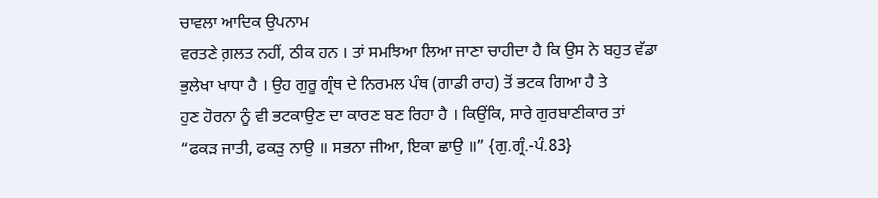ਚਾਵਲਾ ਆਦਿਕ ਉਪਨਾਮ
ਵਰਤਣੇ ਗ਼ਲਤ ਨਹੀਂ, ਠੀਕ ਹਨ । ਤਾਂ ਸਮਝਿਆ ਲਿਆ ਜਾਣਾ ਚਾਹੀਦਾ ਹੈ ਕਿ ਉਸ ਨੇ ਬਹੁਤ ਵੱਡਾ
ਭੁਲੇਖਾ ਖਾਧਾ ਹੈ । ਉਹ ਗੁਰੂ ਗ੍ਰੰਥ ਦੇ ਨਿਰਮਲ ਪੰਥ (ਗਾਡੀ ਰਾਹ) ਤੋਂ ਭਟਕ ਗਿਆ ਹੈ ਤੇ
ਹੁਣ ਹੋਰਨਾ ਨੂੰ ਵੀ ਭਟਕਾਉਣ ਦਾ ਕਾਰਣ ਬਣ ਰਿਹਾ ਹੈ । ਕਿਉਂਕਿ, ਸਾਰੇ ਗੁਰਬਾਣੀਕਾਰ ਤਾਂ
“ਫਕੜ ਜਾਤੀ, ਫਕੜੁ ਨਾਉ ॥ ਸਭਨਾ ਜੀਆ, ਇਕਾ ਛਾਉ ॥” {ਗੁ.ਗ੍ਰੰ.-ਪੰ.83}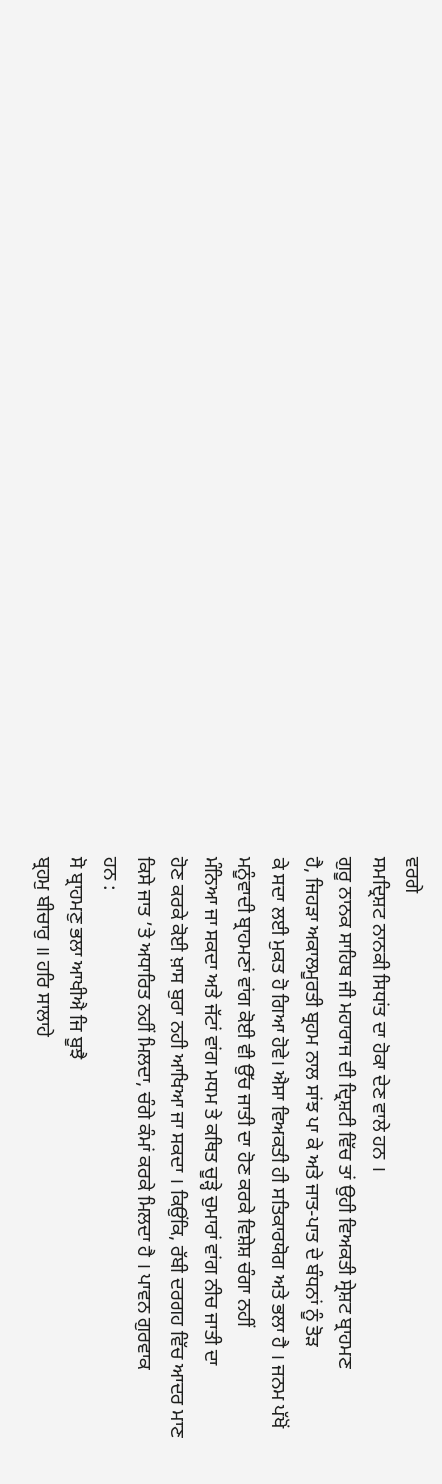ਵਰਗੇ
ਸਮਦ੍ਰਿਸ਼ਟ ਨਾਨਕੀ ਸਿਧਾਂਤ ਦਾ ਹੋਕਾ ਦੇਣ ਵਾਲੇ ਹਨ ।
ਗੁਰੂ ਨਾਨਕ ਸਾਹਿਬ ਜੀ ਮਹਾਰਾਜ ਦੀ ਦ੍ਰਿਸ਼ਟੀ ਵਿੱਚ ਤਾਂ ਉਹੀ ਵਿਅਕਤੀ ਸ੍ਰੇਸ਼ਟ ਬ੍ਰਾਹਮਣ
ਹੈ, ਜਿਹੜਾ ਅਕਾਲਮੂਰਤੀ ਬ੍ਰਹਮ ਨਾਲ ਸਾਂਝ ਪਾ ਕੇ ਅਤੇ ਜਾਤ-ਪਾਤ ਦੇ ਬੰਧਨਾਂ ਨੂੰ ਤੋੜ
ਕੇ ਸਦਾ ਲਈ ਮੁਕਤ ਹੋ ਗਿਆ ਹੋਵੇ। ਐਸਾ ਵਿਅਕਤੀ ਹੀ ਸਤਿਕਾਰਯੋਗ ਅਤੇ ਭਲਾ ਹੈ । ਜਨਮ ਪੱਖੋਂ
ਮਨੂੰਵਾਦੀ ਬ੍ਰਾਹਮਣਾਂ ਵਾਂਗ ਕੋਈ ਵੀ ਉੱਚ ਜਾਤੀ ਦਾ ਹੋਣ ਕਰਕੇ ਵਿਸ਼ੇਸ਼ ਚੰਗਾ ਨਹੀਂ
ਮੰਨਿਆ ਜਾ ਸਕਦਾ ਅਤੇ ਜੱਟਾਂ ਵਾਂਗ ਮਧਮ ਤੇ ਕਥਿਤ ਚੂੜ੍ਹੇ ਚੁਮਾਰਾਂ ਵਾਂਗ ਨੀਚ ਜਾਤੀ ਦਾ
ਹੋਣ ਕਰਕੇ ਕੋਈ ਖ਼ਾਸ ਬੁਰਾ ਨਹੀ ਆਖਿਆ ਜਾ ਸਕਦਾ । ਕਿਉਂਕਿ, ਰੱਬੀ ਦਰਗਹ ਵਿੱਚ ਆਦਰ ਮਾਣ
ਕਿਸੇ ਜਾਤ ’ਤੇ ਅਧਾਰਿਤ ਨਹੀਂ ਮਿਲਦਾ, ਚੰਗੇ ਕੰਮਾਂ ਕਰਕੇ ਮਿਲਦਾ ਹੈ । ਪਾਵਨ ਗੁਰਵਾਕ
ਹਨ :
ਸੋ ਬ੍ਰਾਹਮਣੁ ਭਲਾ ਆਖੀਐ ਜਿ ਬੂਝੈ
ਬ੍ਰਹਮੁ ਬੀਚਾਰੁ ॥ ਹਰਿ ਸਾਲਾਹੇ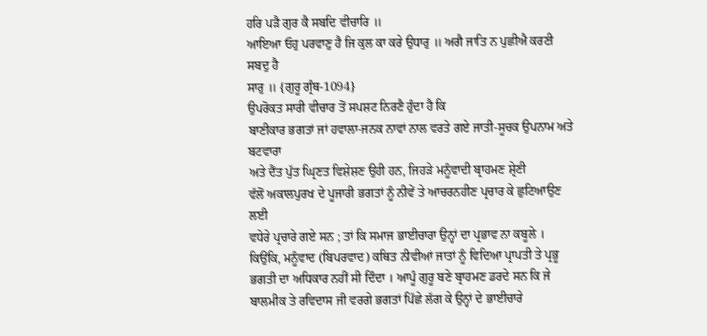ਹਰਿ ਪੜੈ ਗੁਰ ਕੈ ਸਬਦਿ ਵੀਚਾਰਿ ॥
ਆਇਆ ਓਹੁ ਪਰਵਾਣੁ ਹੈ ਜਿ ਕੁਲ ਕਾ ਕਰੇ ਉਧਾਰੁ ॥ ਅਗੈ ਜਾਤਿ ਨ ਪੁਛੀਐ ਕਰਣੀ ਸਬਦੁ ਹੈ
ਸਾਰੁ ॥ {ਗੁਰੂ ਗ੍ਰੰਥ-1094}
ਉਪਰੋਕਤ ਸਾਰੀ ਵੀਚਾਰ ਤੋਂ ਸਪਸ਼ਟ ਨਿਰਣੈ ਹੁੰਦਾ ਹੈ ਕਿ
ਬਾਣੀਕਾਰ ਭਗਤਾਂ ਜਾਂ ਹਵਾਲਾ-ਜਨਕ ਨਾਵਾਂ ਨਾਲ ਵਰਤੇ ਗਏ ਜਾਤੀ-ਸੂਚਕ ਉਪਨਾਮ ਅਤੇ ਬਟਵਾਰਾ
ਅਤੇ ਦੈਂਤ ਪੁੱਤ ਘ੍ਰਿਣਤ ਵਿਸ਼ੇਸ਼ਣ ਉਹੀ ਹਨ, ਜਿਹੜੇ ਮਨੂੰਵਾਦੀ ਬ੍ਰਾਹਮਣ ਸ਼੍ਰੇਣੀ
ਵੱਲੋਂ ਅਕਾਲਪੁਰਖ ਦੇ ਪੂਜਾਰੀ ਭਗਤਾਂ ਨੂੰ ਨੀਵੇਂ ਤੇ ਆਚਰਨਹੀਣ ਪ੍ਰਚਾਰ ਕੇ ਛੁਟਿਆਉਣ ਲਈ
ਵਧੇਰੇ ਪ੍ਰਚਾਰੇ ਗਏ ਸਨ ; ਤਾਂ ਕਿ ਸਮਾਜ ਭਾਈਚਾਰਾ ਉਨ੍ਹਾਂ ਦਾ ਪ੍ਰਭਾਵ ਨਾ ਕਬੂਲੇ ।
ਕਿਉਂਕਿ, ਮਨੂੰਵਾਦ (ਬਿਪਰਵਾਦ) ਕਥਿਤ ਨੀਵੀਆਂ ਜਾਤਾਂ ਨੂੰ ਵਿਦਿਆ ਪ੍ਰਾਪਤੀ ਤੇ ਪ੍ਰਭੂ
ਭਗਤੀ ਦਾ ਅਧਿਕਾਰ ਨਹੀਂ ਸੀ ਦਿੰਦਾ । ਆਪੂੰ ਗੁਰੂ ਬਣੇ ਬ੍ਰਾਹਮਣ ਡਰਦੇ ਸਨ ਕਿ ਜੇ
ਬਾਲਮੀਕ ਤੇ ਰਵਿਦਾਸ ਜੀ ਵਰਗੇ ਭਗਤਾਂ ਪਿੱਛੇ ਲੱਗ ਕੇ ਉਨ੍ਹਾਂ ਦੇ ਭਾਈਚਾਰੇ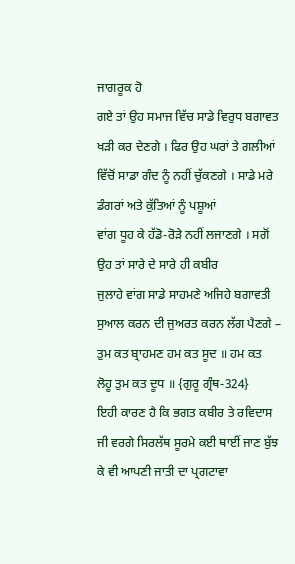ਜਾਗਰੂਕ ਹੋ
ਗਏ ਤਾਂ ਉਹ ਸਮਾਜ ਵਿੱਚ ਸਾਡੇ ਵਿਰੁਧ ਬਗਾਵਤ ਖੜੀ ਕਰ ਦੇਣਗੇ । ਫਿਰ ਉਹ ਘਰਾਂ ਤੇ ਗਲੀਆਂ
ਵਿੱਚੋਂ ਸਾਡਾ ਗੰਦ ਨੂੰ ਨਹੀਂ ਚੁੱਕਣਗੇ । ਸਾਡੇ ਮਰੇ ਡੰਗਰਾਂ ਅਤੇ ਕੁੱਤਿਆਂ ਨੂੰ ਪਸ਼ੂਆਂ
ਵਾਂਗ ਧੂਹ ਕੇ ਹੱਡੋ-ਰੋੜੇ ਨਹੀਂ ਲਜਾਣਗੇ । ਸਗੋਂ ਉਹ ਤਾਂ ਸਾਰੇ ਦੇ ਸਾਰੇ ਹੀ ਕਬੀਰ
ਜੁਲਾਹੇ ਵਾਂਗ ਸਾਡੇ ਸਾਹਮਣੇ ਅਜਿਹੇ ਬਗਾਵਤੀ ਸੁਆਲ ਕਰਨ ਦੀ ਜੁਅਰਤ ਕਰਨ ਲੱਗ ਪੈਣਗੇ –
ਤੁਮ ਕਤ ਬ੍ਰਾਹਮਣ ਹਮ ਕਤ ਸੂਦ ॥ ਹਮ ਕਤ
ਲੋਹੂ ਤੁਮ ਕਤ ਦੂਧ ॥ {ਗੁਰੂ ਗ੍ਰੰਥ-324}
ਇਹੀ ਕਾਰਣ ਹੈ ਕਿ ਭਗਤ ਕਬੀਰ ਤੇ ਰਵਿਦਾਸ ਜੀ ਵਰਗੇ ਸਿਰਲੱਥ ਸੂਰਮੇ ਕਈ ਥਾਈਂ ਜਾਣ ਬੁੱਝ
ਕੇ ਵੀ ਆਪਣੀ ਜਾਤੀ ਦਾ ਪ੍ਰਗਟਾਵਾ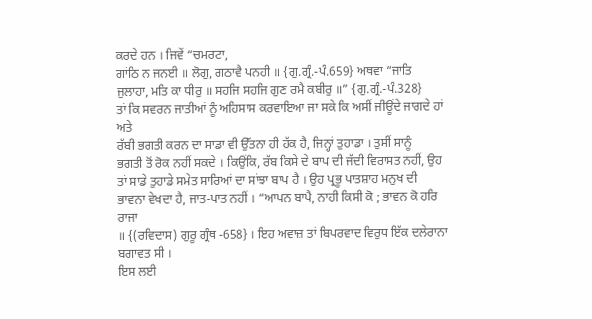ਕਰਦੇ ਹਨ । ਜਿਵੇਂ “ਚਮਰਟਾ,
ਗਾਂਠਿ ਨ ਜਨਈ ॥ ਲੋਗੁ, ਗਠਾਵੈ ਪਨਹੀ ॥ {ਗੁ.ਗ੍ਰੰ.-ਪੰ.659} ਅਥਵਾ “ਜਾਤਿ
ਜੁਲਾਹਾ, ਮਤਿ ਕਾ ਧੀਰੁ ॥ ਸਹਜਿ ਸਹਜਿ ਗੁਣ ਰਮੈ ਕਬੀਰੁ ॥” {ਗੁ.ਗ੍ਰੰ.-ਪੰ.328}
ਤਾਂ ਕਿ ਸਵਰਨ ਜਾਤੀਆਂ ਨੂੰ ਅਹਿਸਾਸ ਕਰਵਾਇਆ ਜਾ ਸਕੇ ਕਿ ਅਸੀਂ ਜੀਊਂਦੇ ਜਾਗਦੇ ਹਾਂ ਅਤੇ
ਰੱਬੀ ਭਗਤੀ ਕਰਨ ਦਾ ਸਾਡਾ ਵੀ ਉੱਤਨਾ ਹੀ ਹੱਕ ਹੈ, ਜਿਨ੍ਹਾਂ ਤੁਹਾਡਾ । ਤੁਸੀਂ ਸਾਨੂੰ
ਭਗਤੀ ਤੋਂ ਰੋਕ ਨਹੀਂ ਸਕਦੇ । ਕਿਉਂਕਿ, ਰੱਬ ਕਿਸੇ ਦੇ ਬਾਪ ਦੀ ਜੱਦੀ ਵਿਰਾਸਤ ਨਹੀਂ, ਉਹ
ਤਾਂ ਸਾਡੇ ਤੁਹਾਡੇ ਸਮੇਤ ਸਾਰਿਆਂ ਦਾ ਸਾਂਝਾ ਬਾਪ ਹੈ । ਉਹ ਪ੍ਰਭੂ ਪਾਤਸ਼ਾਹ ਮਨੁਖ ਦੀ
ਭਾਵਨਾ ਵੇਖਦਾ ਹੈ, ਜਾਤ-ਪਾਤ ਨਹੀਂ । “ਆਪਨ ਬਾਪੈ, ਨਾਹੀ ਕਿਸੀ ਕੋ ; ਭਾਵਨ ਕੋ ਹਰਿ ਰਾਜਾ
॥ {(ਰਵਿਦਾਸ) ਗੁਰੂ ਗ੍ਰੰਥ -658} । ਇਹ ਅਵਾਜ਼ ਤਾਂ ਬਿਪਰਵਾਦ ਵਿਰੁਧ ਇੱਕ ਦਲੇਰਾਨਾ
ਬਗਾਵਤ ਸੀ ।
ਇਸ ਲਈ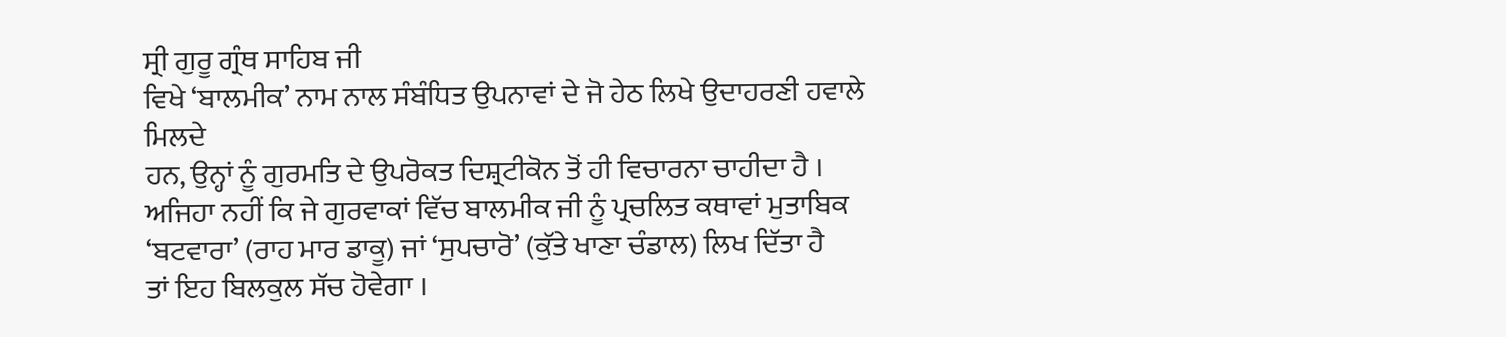ਸ੍ਰੀ ਗੁਰੂ ਗ੍ਰੰਥ ਸਾਹਿਬ ਜੀ
ਵਿਖੇ ‘ਬਾਲਮੀਕ’ ਨਾਮ ਨਾਲ ਸੰਬੰਧਿਤ ਉਪਨਾਵਾਂ ਦੇ ਜੋ ਹੇਠ ਲਿਖੇ ਉਦਾਹਰਣੀ ਹਵਾਲੇ ਮਿਲਦੇ
ਹਨ, ਉਨ੍ਹਾਂ ਨੂੰ ਗੁਰਮਤਿ ਦੇ ਉਪਰੋਕਤ ਦਿਸ਼੍ਰਟੀਕੋਨ ਤੋਂ ਹੀ ਵਿਚਾਰਨਾ ਚਾਹੀਦਾ ਹੈ ।
ਅਜਿਹਾ ਨਹੀਂ ਕਿ ਜੇ ਗੁਰਵਾਕਾਂ ਵਿੱਚ ਬਾਲਮੀਕ ਜੀ ਨੂੰ ਪ੍ਰਚਲਿਤ ਕਥਾਵਾਂ ਮੁਤਾਬਿਕ
‘ਬਟਵਾਰਾ’ (ਰਾਹ ਮਾਰ ਡਾਕੂ) ਜਾਂ ‘ਸੁਪਚਾਰੋ’ (ਕੁੱਤੇ ਖਾਣਾ ਚੰਡਾਲ) ਲਿਖ ਦਿੱਤਾ ਹੈ
ਤਾਂ ਇਹ ਬਿਲਕੁਲ ਸੱਚ ਹੋਵੇਗਾ ।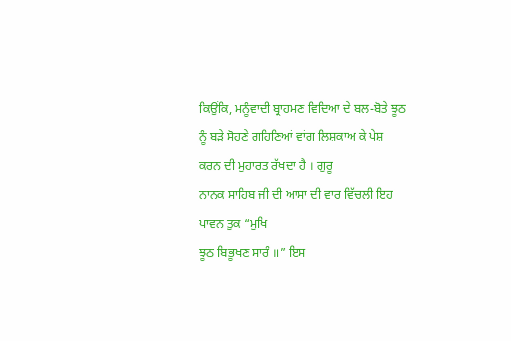ਕਿਉਂਕਿ, ਮਨੂੰਵਾਦੀ ਬ੍ਰਾਹਮਣ ਵਿਦਿਆ ਦੇ ਬਲ-ਬੋਤੇ ਝੂਠ
ਨੂੰ ਬੜੇ ਸੋਹਣੇ ਗਹਿਣਿਆਂ ਵਾਂਗ ਲਿਸ਼ਕਾਅ ਕੇ ਪੇਸ਼ ਕਰਨ ਦੀ ਮੁਹਾਰਤ ਰੱਖਦਾ ਹੈ । ਗੁਰੂ
ਨਾਨਕ ਸਾਹਿਬ ਜੀ ਦੀ ਆਸਾ ਦੀ ਵਾਰ ਵਿੱਚਲੀ ਇਹ ਪਾਵਨ ਤੁਕ “ਮੁਖਿ
ਝੂਠ ਬਿਭੂਖਣ ਸਾਰੰ ॥” ਇਸ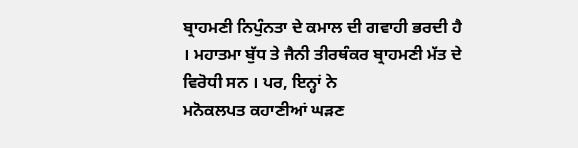ਬ੍ਰਾਹਮਣੀ ਨਿਪੁੰਨਤਾ ਦੇ ਕਮਾਲ ਦੀ ਗਵਾਹੀ ਭਰਦੀ ਹੈ
। ਮਹਾਤਮਾ ਬੁੱਧ ਤੇ ਜੈਨੀ ਤੀਰਥੰਕਰ ਬ੍ਰਾਹਮਣੀ ਮੱਤ ਦੇ ਵਿਰੋਧੀ ਸਨ । ਪਰ, ਇਨ੍ਹਾਂ ਨੇ
ਮਨੋਕਲਪਤ ਕਹਾਣੀਆਂ ਘੜਣ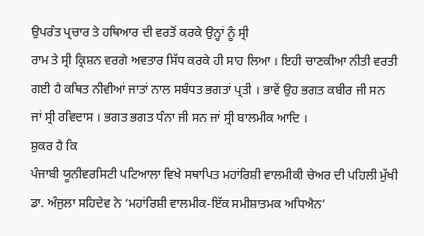ਉਪਰੰਤ ਪ੍ਰਚਾਰ ਤੇ ਹਥਿਆਰ ਦੀ ਵਰਤੋਂ ਕਰਕੇ ਉਨ੍ਹਾਂ ਨੂੰ ਸ੍ਰੀ
ਰਾਮ ਤੇ ਸ੍ਰੀ ਕ੍ਰਿਸ਼ਨ ਵਰਗੇ ਅਵਤਾਰ ਸਿੱਧ ਕਰਕੇ ਹੀ ਸਾਹ ਲਿਆ । ਇਹੀ ਚਾਣਕੀਆ ਨੀਤੀ ਵਰਤੀ
ਗਈ ਹੈ ਕਥਿਤ ਨੀਵੀਆਂ ਜਾਤਾਂ ਨਾਲ ਸਬੰਧਤ ਭਗਤਾਂ ਪ੍ਰਤੀ । ਭਾਵੇਂ ਉਹ ਭਗਤ ਕਬੀਰ ਜੀ ਸਨ
ਜਾਂ ਸ੍ਰੀ ਰਵਿਦਾਸ । ਭਗਤ ਭਗਤ ਧੰਨਾ ਜੀ ਸਨ ਜਾਂ ਸ੍ਰੀ ਬਾਲਮੀਕ ਆਦਿ ।
ਸ਼ੁਕਰ ਹੈ ਕਿ
ਪੰਜਾਬੀ ਯੂਨੀਵਰਸਿਟੀ ਪਟਿਆਲਾ ਵਿਖੇ ਸਥਾਪਿਤ ਮਹਾਂਰਿਸ਼ੀ ਵਾਲਮੀਕੀ ਚੇਅਰ ਦੀ ਪਹਿਲੀ ਮੁੱਖੀ
ਡਾ. ਅੰਜੁਲਾ ਸਹਿਦੇਵ ਨੇ ‘ਮਹਾਂਰਿਸ਼ੀ ਵਾਲਮੀਕ-ਇੱਕ ਸਮੀਸ਼ਾਤਮਕ ਅਧਿਐਨ’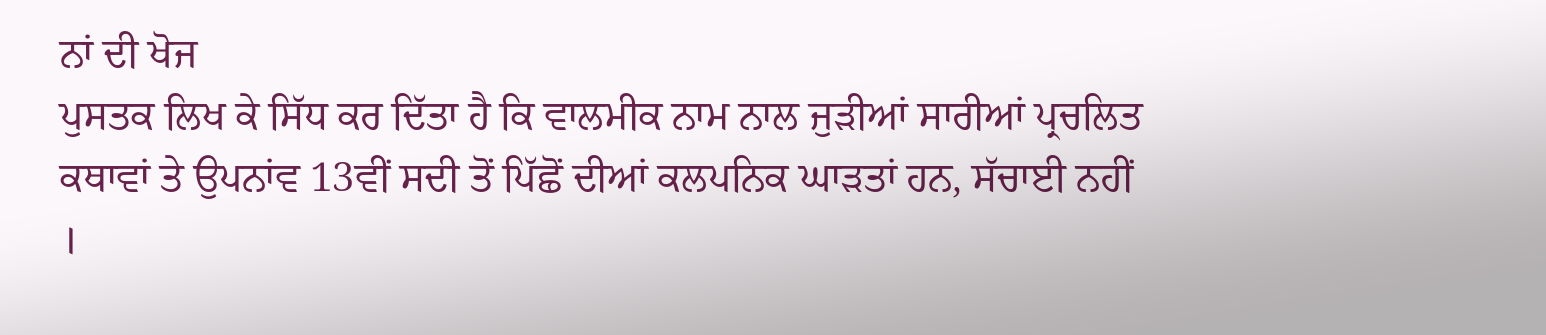ਨਾਂ ਦੀ ਖੋਜ
ਪੁਸਤਕ ਲਿਖ ਕੇ ਸਿੱਧ ਕਰ ਦਿੱਤਾ ਹੈ ਕਿ ਵਾਲਮੀਕ ਨਾਮ ਨਾਲ ਜੁੜੀਆਂ ਸਾਰੀਆਂ ਪ੍ਰਚਲਿਤ
ਕਥਾਵਾਂ ਤੇ ਉਪਨਾਂਵ 13ਵੀਂ ਸਦੀ ਤੋਂ ਪਿੱਛੋਂ ਦੀਆਂ ਕਲਪਨਿਕ ਘਾੜਤਾਂ ਹਨ, ਸੱਚਾਈ ਨਹੀਂ
।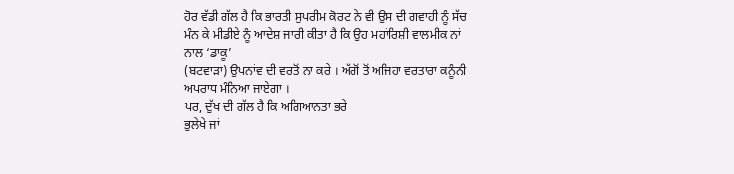ਹੋਰ ਵੱਡੀ ਗੱਲ ਹੈ ਕਿ ਭਾਰਤੀ ਸੁਪਰੀਮ ਕੋਰਟ ਨੇ ਵੀ ਉਸ ਦੀ ਗਵਾਹੀ ਨੂੰ ਸੱਚ
ਮੰਨ ਕੇ ਮੀਡੀਏ ਨੂੰ ਆਦੇਸ਼ ਜਾਰੀ ਕੀਤਾ ਹੈ ਕਿ ਉਹ ਮਹਾਂਰਿਸ਼ੀ ਵਾਲਮੀਕ ਨਾਂ ਨਾਲ ‘ਡਾਕੂ’
(ਬਟਵਾੜਾ) ਉਪਨਾਂਵ ਦੀ ਵਰਤੋਂ ਨਾ ਕਰੇ । ਅੱਗੋਂ ਤੋਂ ਅਜਿਹਾ ਵਰਤਾਰਾ ਕਨੂੰਨੀ
ਅਪਰਾਧ ਮੰਨਿਆ ਜਾਏਗਾ ।
ਪਰ, ਦੁੱਖ ਦੀ ਗੱਲ ਹੈ ਕਿ ਅਗਿਆਨਤਾ ਭਰੇ
ਭੁਲੇਖੇ ਜਾਂ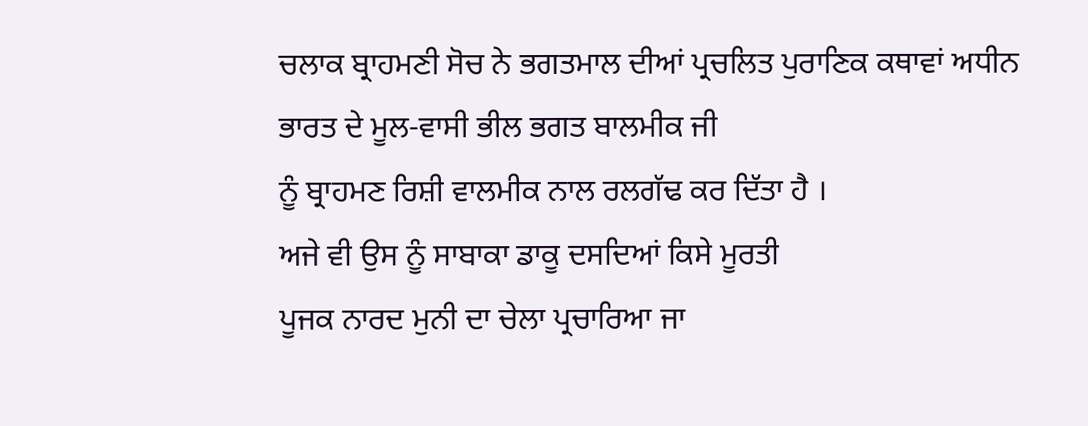ਚਲਾਕ ਬ੍ਰਾਹਮਣੀ ਸੋਚ ਨੇ ਭਗਤਮਾਲ ਦੀਆਂ ਪ੍ਰਚਲਿਤ ਪੁਰਾਣਿਕ ਕਥਾਵਾਂ ਅਧੀਨ
ਭਾਰਤ ਦੇ ਮੂਲ-ਵਾਸੀ ਭੀਲ ਭਗਤ ਬਾਲਮੀਕ ਜੀ
ਨੂੰ ਬ੍ਰਾਹਮਣ ਰਿਸ਼ੀ ਵਾਲਮੀਕ ਨਾਲ ਰਲਗੱਢ ਕਰ ਦਿੱਤਾ ਹੈ ।
ਅਜੇ ਵੀ ਉਸ ਨੂੰ ਸਾਬਾਕਾ ਡਾਕੂ ਦਸਦਿਆਂ ਕਿਸੇ ਮੂਰਤੀ
ਪੂਜਕ ਨਾਰਦ ਮੁਨੀ ਦਾ ਚੇਲਾ ਪ੍ਰਚਾਰਿਆ ਜਾ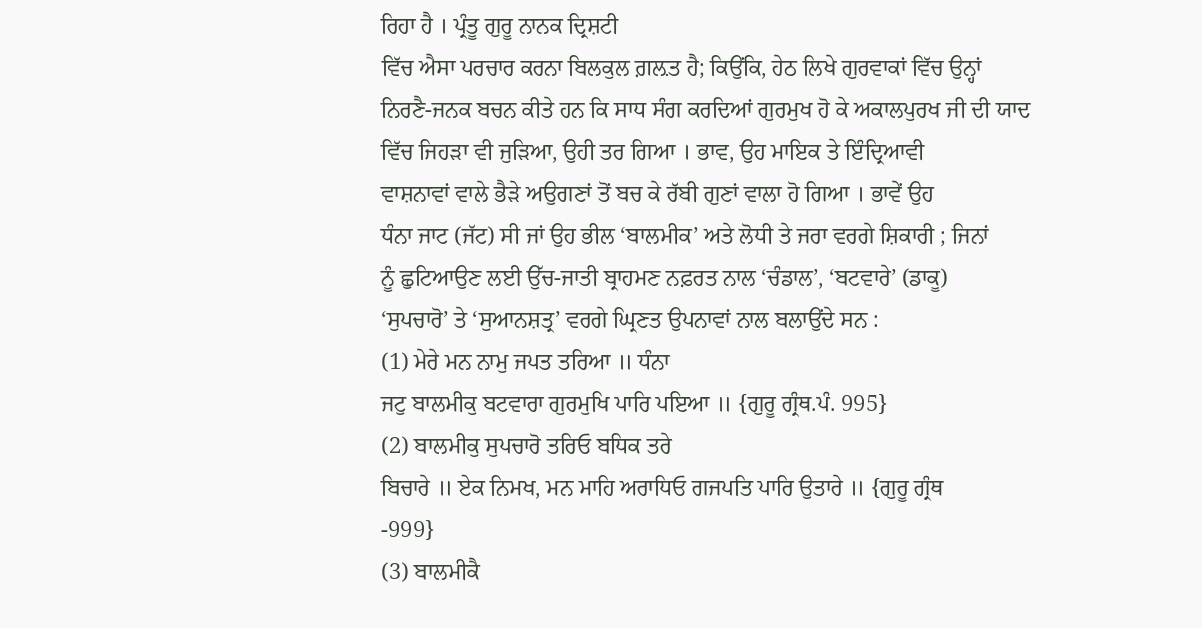ਰਿਹਾ ਹੈ । ਪ੍ਰੰਤੂ ਗੁਰੂ ਨਾਨਕ ਦ੍ਰਿਸ਼ਟੀ
ਵਿੱਚ ਐਸਾ ਪਰਚਾਰ ਕਰਨਾ ਬਿਲਕੁਲ ਗ਼ਲ਼ਤ ਹੈ; ਕਿਉਂਕਿ, ਹੇਠ ਲਿਖੇ ਗੁਰਵਾਕਾਂ ਵਿੱਚ ਉਨ੍ਹਾਂ
ਨਿਰਣੈ-ਜਨਕ ਬਚਨ ਕੀਤੇ ਹਨ ਕਿ ਸਾਧ ਸੰਗ ਕਰਦਿਆਂ ਗੁਰਮੁਖ ਹੋ ਕੇ ਅਕਾਲਪੁਰਖ ਜੀ ਦੀ ਯਾਦ
ਵਿੱਚ ਜਿਹੜਾ ਵੀ ਜੁੜਿਆ, ਉਹੀ ਤਰ ਗਿਆ । ਭਾਵ, ਉਹ ਮਾਇਕ ਤੇ ਇੰਦ੍ਰਿਆਵੀ
ਵਾਸ਼ਨਾਵਾਂ ਵਾਲੇ ਭੈੜੇ ਅਉਗਣਾਂ ਤੋਂ ਬਚ ਕੇ ਰੱਬੀ ਗੁਣਾਂ ਵਾਲਾ ਹੋ ਗਿਆ । ਭਾਵੇਂ ਉਹ
ਧੰਨਾ ਜਾਟ (ਜੱਟ) ਸੀ ਜਾਂ ਉਹ ਭੀਲ ‘ਬਾਲਮੀਕ’ ਅਤੇ ਲੋਧੀ ਤੇ ਜਰਾ ਵਰਗੇ ਸ਼ਿਕਾਰੀ ; ਜਿਨਾਂ
ਨੂੰ ਛੁਟਿਆਉਣ ਲਈ ਉੱਚ-ਜਾਤੀ ਬ੍ਰਾਹਮਣ ਨਫ਼ਰਤ ਨਾਲ ‘ਚੰਡਾਲ’, ‘ਬਟਵਾਰੇ’ (ਡਾਕੂ)
‘ਸੁਪਚਾਰੋ’ ਤੇ ‘ਸੁਆਨਸ਼ਤ੍ਰ’ ਵਰਗੇ ਘ੍ਰਿਣਤ ਉਪਨਾਵਾਂ ਨਾਲ ਬਲਾਉਂਦੇ ਸਨ :
(1) ਮੇਰੇ ਮਨ ਨਾਮੁ ਜਪਤ ਤਰਿਆ ॥ ਧੰਨਾ
ਜਟੁ ਬਾਲਮੀਕੁ ਬਟਵਾਰਾ ਗੁਰਮੁਖਿ ਪਾਰਿ ਪਇਆ ॥ {ਗੁਰੂ ਗ੍ਰੰਥ.ਪੰ. 995}
(2) ਬਾਲਮੀਕੁ ਸੁਪਚਾਰੋ ਤਰਿਓ ਬਧਿਕ ਤਰੇ
ਬਿਚਾਰੇ ॥ ਏਕ ਨਿਮਖ, ਮਨ ਮਾਹਿ ਅਰਾਧਿਓ ਗਜਪਤਿ ਪਾਰਿ ਉਤਾਰੇ ॥ {ਗੁਰੂ ਗ੍ਰੰਥ
-999}
(3) ਬਾਲਮੀਕੈ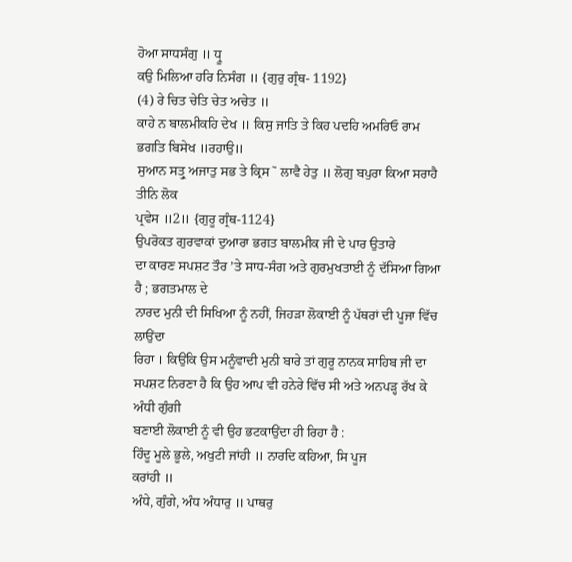ਹੋਆ ਸਾਧਸੰਗੁ ॥ ਧ੍ਰੂ
ਕਉ ਮਿਲਿਆ ਹਰਿ ਨਿਸੰਗ ॥ {ਗੁਰੁ ਗ੍ਰੰਥ- 1192}
(4) ਰੇ ਚਿਤ ਚੇਤਿ ਚੇਤ ਅਚੇਤ ॥
ਕਾਹੇ ਨ ਬਾਲਮੀਕਹਿ ਦੇਖ ॥ ਕਿਸੁ ਜਾਤਿ ਤੇ ਕਿਹ ਪਦਹਿ ਅਮਰਿਓ ਰਾਮ ਭਗਤਿ ਬਿਸੇਖ ॥ਰਹਾਉ॥
ਸੁਆਨ ਸਤ੍ਰੁ ਅਜਾਤੁ ਸਭ ਤੇ ਕ੍ਰਿਸ˜ ਲਾਵੈ ਹੇਤੁ ॥ ਲੋਗੁ ਬਪੁਰਾ ਕਿਆ ਸਰਾਹੈ ਤੀਨਿ ਲੋਕ
ਪ੍ਰਵੇਸ ॥2॥ {ਗੁਰੂ ਗ੍ਰੰਥ-1124}
ਉਪਰੋਕਤ ਗੁਰਵਾਕਾਂ ਦੁਆਰਾ ਭਗਤ ਬਾਲਮੀਕ ਜੀ ਦੇ ਪਾਰ ਉਤਾਰੇ
ਦਾ ਕਾਰਣ ਸਪਸ਼ਟ ਤੌਰ ’ਤੇ ਸਾਧ-ਸੰਗ ਅਤੇ ਗੁਰਮੁਖਤਾਈ ਨੂੰ ਦੱਸਿਆ ਗਿਆ ਹੈ ; ਭਗਤਮਾਲ ਦੇ
ਨਾਰਦ ਮੁਨੀ ਦੀ ਸਿਖਿਆ ਨੂੰ ਨਹੀਂ, ਜਿਹੜਾ ਲੋਕਾਈ ਨੂੰ ਪੱਥਰਾਂ ਦੀ ਪੂਜਾ ਵਿੱਚ ਲਾਉਂਦਾ
ਰਿਹਾ । ਕਿਉਂਕਿ ਉਸ ਮਨੂੰਵਾਦੀ ਮੁਨੀ ਬਾਰੇ ਤਾਂ ਗੁਰੂ ਨਾਨਕ ਸਾਹਿਬ ਜੀ ਦਾ
ਸਪਸ਼ਟ ਨਿਰਣਾ ਹੈ ਕਿ ਉਹ ਆਪ ਵੀ ਹਨੇਰੇ ਵਿੱਚ ਸੀ ਅਤੇ ਅਨਪੜ੍ਹ ਰੱਖ ਕੇ ਅੰਧੀ ਗੁੰਗੀ
ਬਣਾਈ ਲੋਕਾਈ ਨੂੰ ਵੀ ਉਹ ਭਟਕਾਉਂਦਾ ਹੀ ਰਿਹਾ ਹੈ :
ਹਿੰਦੂ ਮੂਲੇ ਭੂਲੇ, ਅਖੁਟੀ ਜਾਂਹੀ ॥ ਨਾਰਦਿ ਕਹਿਆ, ਸਿ ਪੂਜ
ਕਰਾਂਹੀ ॥
ਅੰਧੇ, ਗੁੰਗੇ, ਅੰਧ ਅੰਧਾਰੁ ॥ ਪਾਥਰੁ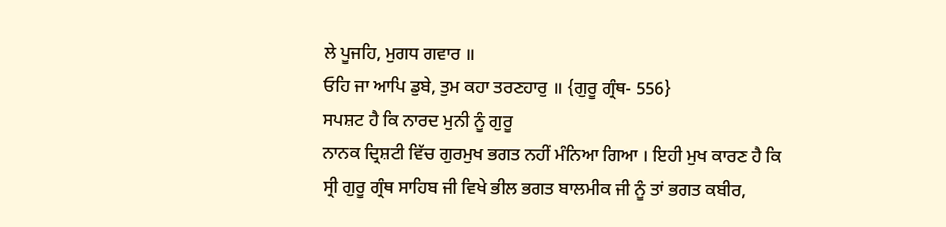ਲੇ ਪੂਜਹਿ, ਮੁਗਧ ਗਵਾਰ ॥
ਓਹਿ ਜਾ ਆਪਿ ਡੁਬੇ, ਤੁਮ ਕਹਾ ਤਰਣਹਾਰੁ ॥ {ਗੁਰੂ ਗ੍ਰੰਥ- 556}
ਸਪਸ਼ਟ ਹੈ ਕਿ ਨਾਰਦ ਮੁਨੀ ਨੂੰ ਗੁਰੂ
ਨਾਨਕ ਦ੍ਰਿਸ਼ਟੀ ਵਿੱਚ ਗੁਰਮੁਖ ਭਗਤ ਨਹੀਂ ਮੰਨਿਆ ਗਿਆ । ਇਹੀ ਮੁਖ ਕਾਰਣ ਹੈ ਕਿ
ਸ੍ਰੀ ਗੁਰੂ ਗ੍ਰੰਥ ਸਾਹਿਬ ਜੀ ਵਿਖੇ ਭੀਲ ਭਗਤ ਬਾਲਮੀਕ ਜੀ ਨੂੰ ਤਾਂ ਭਗਤ ਕਬੀਰ,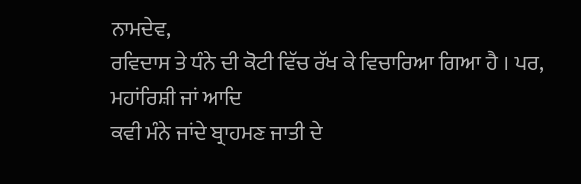ਨਾਮਦੇਵ,
ਰਵਿਦਾਸ ਤੇ ਧੰਨੇ ਦੀ ਕੋਟੀ ਵਿੱਚ ਰੱਖ ਕੇ ਵਿਚਾਰਿਆ ਗਿਆ ਹੈ । ਪਰ, ਮਹਾਂਰਿਸ਼ੀ ਜਾਂ ਆਦਿ
ਕਵੀ ਮੰਨੇ ਜਾਂਦੇ ਬ੍ਰਾਹਮਣ ਜਾਤੀ ਦੇ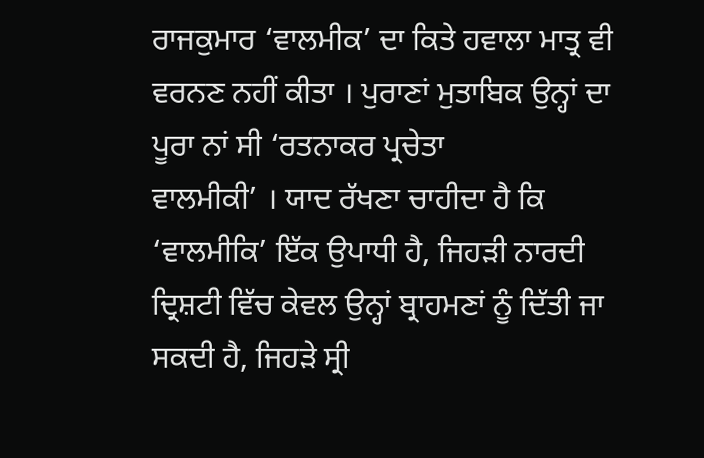ਰਾਜਕੁਮਾਰ ‘ਵਾਲਮੀਕ’ ਦਾ ਕਿਤੇ ਹਵਾਲਾ ਮਾਤ੍ਰ ਵੀ
ਵਰਨਣ ਨਹੀਂ ਕੀਤਾ । ਪੁਰਾਣਾਂ ਮੁਤਾਬਿਕ ਉਨ੍ਹਾਂ ਦਾ ਪੂਰਾ ਨਾਂ ਸੀ ‘ਰਤਨਾਕਰ ਪ੍ਰਚੇਤਾ
ਵਾਲਮੀਕੀ’ । ਯਾਦ ਰੱਖਣਾ ਚਾਹੀਦਾ ਹੈ ਕਿ ‘ਵਾਲਮੀਕਿ’ ਇੱਕ ਉਪਾਧੀ ਹੈ, ਜਿਹੜੀ ਨਾਰਦੀ
ਦ੍ਰਿਸ਼ਟੀ ਵਿੱਚ ਕੇਵਲ ਉਨ੍ਹਾਂ ਬ੍ਰਾਹਮਣਾਂ ਨੂੰ ਦਿੱਤੀ ਜਾ ਸਕਦੀ ਹੈ, ਜਿਹੜੇ ਸ੍ਰੀ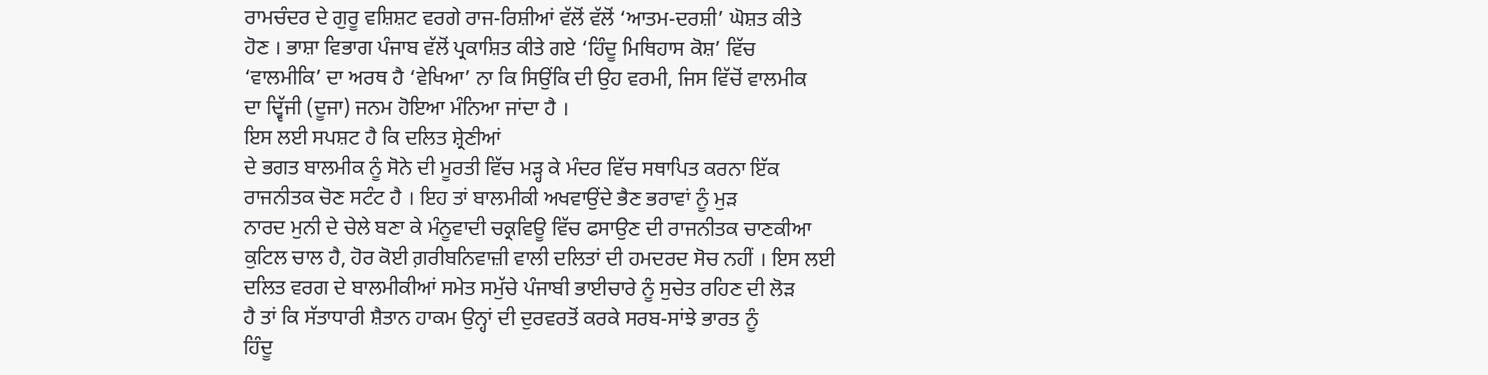ਰਾਮਚੰਦਰ ਦੇ ਗੁਰੂ ਵਸ਼ਿਸ਼ਟ ਵਰਗੇ ਰਾਜ-ਰਿਸ਼ੀਆਂ ਵੱਲੋਂ ਵੱਲੋਂ ‘ਆਤਮ-ਦਰਸ਼ੀ’ ਘੋਸ਼ਤ ਕੀਤੇ
ਹੋਣ । ਭਾਸ਼ਾ ਵਿਭਾਗ ਪੰਜਾਬ ਵੱਲੋਂ ਪ੍ਰਕਾਸ਼ਿਤ ਕੀਤੇ ਗਏ ‘ਹਿੰਦੂ ਮਿਥਿਹਾਸ ਕੋਸ਼’ ਵਿੱਚ
‘ਵਾਲਮੀਕਿ’ ਦਾ ਅਰਥ ਹੈ ‘ਵੇਖਿਆ’ ਨਾ ਕਿ ਸਿਉਂਕਿ ਦੀ ਉਹ ਵਰਮੀ, ਜਿਸ ਵਿੱਚੋਂ ਵਾਲਮੀਕ
ਦਾ ਦ੍ਵਿੱਜੀ (ਦੂਜਾ) ਜਨਮ ਹੋਇਆ ਮੰਨਿਆ ਜਾਂਦਾ ਹੈ ।
ਇਸ ਲਈ ਸਪਸ਼ਟ ਹੈ ਕਿ ਦਲਿਤ ਸ਼੍ਰੇਣੀਆਂ
ਦੇ ਭਗਤ ਬਾਲਮੀਕ ਨੂੰ ਸੋਨੇ ਦੀ ਮੂਰਤੀ ਵਿੱਚ ਮੜ੍ਹ ਕੇ ਮੰਦਰ ਵਿੱਚ ਸਥਾਪਿਤ ਕਰਨਾ ਇੱਕ
ਰਾਜਨੀਤਕ ਚੋਣ ਸਟੰਟ ਹੈ । ਇਹ ਤਾਂ ਬਾਲਮੀਕੀ ਅਖਵਾਉਂਦੇ ਭੈਣ ਭਰਾਵਾਂ ਨੂੰ ਮੁੜ
ਨਾਰਦ ਮੁਨੀ ਦੇ ਚੇਲੇ ਬਣਾ ਕੇ ਮੰਨੂਵਾਦੀ ਚਕ੍ਰਵਿਊ ਵਿੱਚ ਫਸਾਉਣ ਦੀ ਰਾਜਨੀਤਕ ਚਾਣਕੀਆ
ਕੁਟਿਲ ਚਾਲ ਹੈ, ਹੋਰ ਕੋਈ ਗ਼ਰੀਬਨਿਵਾਜ਼ੀ ਵਾਲੀ ਦਲਿਤਾਂ ਦੀ ਹਮਦਰਦ ਸੋਚ ਨਹੀਂ । ਇਸ ਲਈ
ਦਲਿਤ ਵਰਗ ਦੇ ਬਾਲਮੀਕੀਆਂ ਸਮੇਤ ਸਮੁੱਚੇ ਪੰਜਾਬੀ ਭਾਈਚਾਰੇ ਨੂੰ ਸੁਚੇਤ ਰਹਿਣ ਦੀ ਲੋੜ
ਹੈ ਤਾਂ ਕਿ ਸੱਤਾਧਾਰੀ ਸ਼ੈਤਾਨ ਹਾਕਮ ਉਨ੍ਹਾਂ ਦੀ ਦੁਰਵਰਤੋਂ ਕਰਕੇ ਸਰਬ-ਸਾਂਝੇ ਭਾਰਤ ਨੂੰ
ਹਿੰਦੂ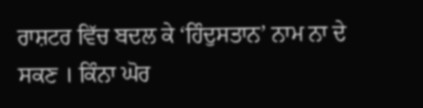ਰਾਸ਼ਟਰ ਵਿੱਚ ਬਦਲ ਕੇ ‘ਹਿੰਦੁਸਤਾਨ’ ਨਾਮ ਨਾ ਦੇ ਸਕਣ । ਕਿੰਨਾ ਘੋਰ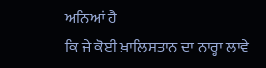ਅਨਿਆਂ ਹੈ
ਕਿ ਜੇ ਕੋਈ ਖ਼ਾਲਿਸਤਾਨ ਦਾ ਨਾਰ੍ਹਾ ਲਾਵੇ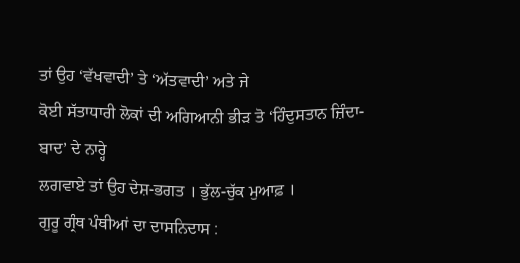ਤਾਂ ਉਹ ‘ਵੱਖਵਾਦੀ’ ਤੇ ‘ਅੱਤਵਾਦੀ’ ਅਤੇ ਜੇ
ਕੋਈ ਸੱਤਾਧਾਰੀ ਲੋਕਾਂ ਦੀ ਅਗਿਆਨੀ ਭੀੜ ਤੋ ‘ਹਿੰਦੁਸਤਾਨ ਜ਼ਿੰਦਾ-ਬਾਦ’ ਦੇ ਨਾਰ੍ਹੇ
ਲਗਵਾਏ ਤਾਂ ਉਹ ਦੇਸ਼-ਭਗਤ । ਭੁੱਲ-ਚੁੱਕ ਮੁਆਫ਼ ।
ਗੁਰੂ ਗ੍ਰੰਥ ਪੰਥੀਆਂ ਦਾ ਦਾਸਨਿਦਾਸ :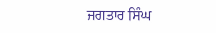ਜਗਤਾਰ ਸਿੰਘ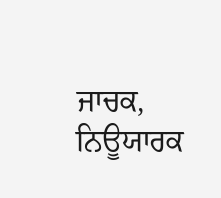ਜਾਚਕ, ਨਿਊਯਾਰਕ